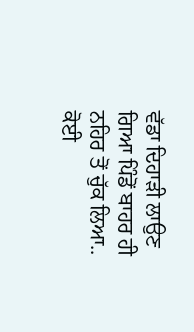ਵੱਡਾ ਦਿਹਾੜੀ ਲਾਉਣ ਗਿਆ ਪਿੰਡੋਂ ਬਾਹਰ ਹੀ ਨਹਿਰ ਤੋਂ ਚੁੱਕ ਲਿਆ..
ਕੋਈ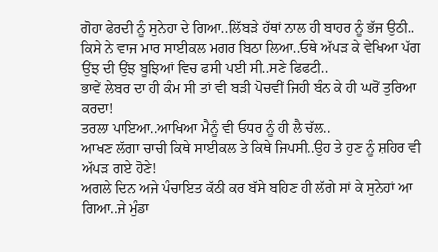ਗੋਹਾ ਫੇਰਦੀ ਨੂੰ ਸੁਨੇਹਾ ਦੇ ਗਿਆ..ਲਿੱਬੜੇ ਹੱਥਾਂ ਨਾਲ ਹੀ ਬਾਹਰ ਨੂੰ ਭੱਜ ਉਠੀ..
ਕਿਸੇ ਨੇ ਵਾਜ ਮਾਰ ਸਾਈਕਲ ਮਗਰ ਬਿਠਾ ਲਿਆ..ਓਥੇ ਅੱਪੜ ਕੇ ਵੇਖਿਆ ਪੱਗ ਉਂਝ ਦੀ ਉਂਝ ਬੂਝਿਆਂ ਵਿਚ ਫਸੀ ਪਈ ਸੀ..ਸਣੇ ਫਿਫਟੀ..
ਭਾਵੇਂ ਲੇਬਰ ਦਾ ਹੀ ਕੰਮ ਸੀ ਤਾਂ ਵੀ ਬੜੀ ਪੋਚਵੀਂ ਜਿਹੀ ਬੰਨ ਕੇ ਹੀ ਘਰੋਂ ਤੁਰਿਆ ਕਰਦਾ!
ਤਰਲਾ ਪਾਇਆ..ਆਖਿਆ ਮੈਨੂੰ ਵੀ ਓਧਰ ਨੂੰ ਹੀ ਲੈ ਚੱਲ..
ਆਖਣ ਲੱਗਾ ਚਾਚੀ ਕਿਥੇ ਸਾਈਕਲ ਤੇ ਕਿਥੇ ਜਿਪਸੀ..ਉਹ ਤੇ ਹੁਣ ਨੂੰ ਸ਼ਹਿਰ ਵੀ ਅੱਪੜ ਗਏ ਹੋਣੇ!
ਅਗਲੇ ਦਿਨ ਅਜੇ ਪੰਚਾਇਤ ਕੱਠੀ ਕਰ ਬੱਸੇ ਬਹਿਣ ਹੀ ਲੱਗੇ ਸਾਂ ਕੇ ਸੁਨੇਹਾਂ ਆ ਗਿਆ..ਜੇ ਮੁੰਡਾ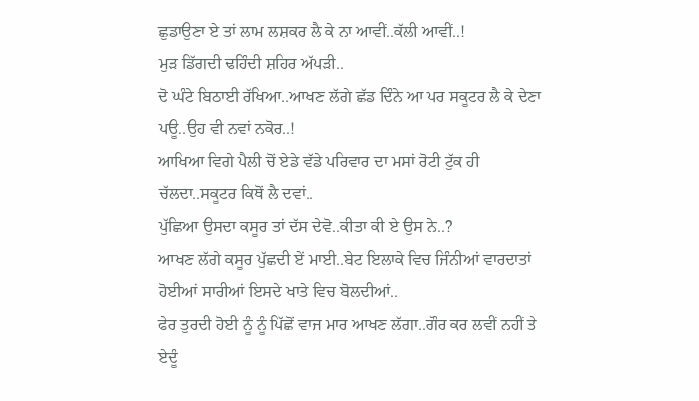ਛੁਡਾਉਣਾ ਏ ਤਾਂ ਲਾਮ ਲਸ਼ਕਰ ਲੈ ਕੇ ਨਾ ਆਵੀਂ..ਕੱਲੀ ਆਵੀਂ..!
ਮੁੜ ਡਿੱਗਦੀ ਢਹਿੰਦੀ ਸ਼ਹਿਰ ਅੱਪੜੀ..
ਦੋ ਘੰਟੇ ਬਿਠਾਈ ਰੱਖਿਆ..ਆਖਣ ਲੱਗੇ ਛੱਡ ਦਿੰਨੇ ਆ ਪਰ ਸਕੂਟਰ ਲੈ ਕੇ ਦੇਣਾ ਪਊ..ਉਹ ਵੀ ਨਵਾਂ ਨਕੋਰ..!
ਆਖਿਆ ਵਿਗੇ ਪੈਲੀ ਚੋਂ ਏਡੇ ਵੱਡੇ ਪਰਿਵਾਰ ਦਾ ਮਸਾਂ ਰੋਟੀ ਟੁੱਕ ਹੀ ਚੱਲਦਾ..ਸਕੂਟਰ ਕਿਥੋਂ ਲੈ ਦਵਾਂ..
ਪੁੱਛਿਆ ਉਸਦਾ ਕਸੂਰ ਤਾਂ ਦੱਸ ਦੇਵੋ..ਕੀਤਾ ਕੀ ਏ ਉਸ ਨੇ..?
ਆਖਣ ਲੱਗੇ ਕਸੂਰ ਪੁੱਛਦੀ ਏਂ ਮਾਈ..ਬੇਟ ਇਲਾਕੇ ਵਿਚ ਜਿੰਨੀਆਂ ਵਾਰਦਾਤਾਂ ਹੋਈਆਂ ਸਾਰੀਆਂ ਇਸਦੇ ਖਾਤੇ ਵਿਚ ਬੋਲਦੀਆਂ..
ਫੇਰ ਤੁਰਦੀ ਹੋਈ ਨੂੰ ਨੂੰ ਪਿੱਛੋਂ ਵਾਜ ਮਾਰ ਆਖਣ ਲੱਗਾ..ਗੌਰ ਕਰ ਲਵੀਂ ਨਹੀਂ ਤੇ ਏਦੂੰ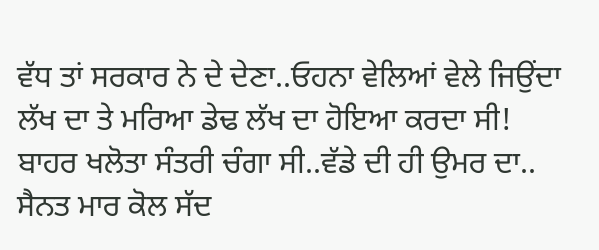ਵੱਧ ਤਾਂ ਸਰਕਾਰ ਨੇ ਦੇ ਦੇਣਾ..ਓਹਨਾ ਵੇਲਿਆਂ ਵੇਲੇ ਜਿਉਂਦਾ ਲੱਖ ਦਾ ਤੇ ਮਰਿਆ ਡੇਢ ਲੱਖ ਦਾ ਹੋਇਆ ਕਰਦਾ ਸੀ!
ਬਾਹਰ ਖਲੋਤਾ ਸੰਤਰੀ ਚੰਗਾ ਸੀ..ਵੱਡੇ ਦੀ ਹੀ ਉਮਰ ਦਾ..
ਸੈਨਤ ਮਾਰ ਕੋਲ ਸੱਦ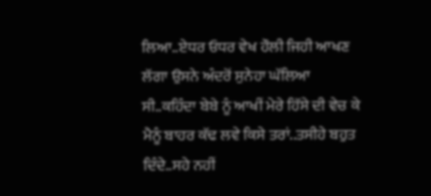ਲਿਆ..ਏਧਰ ਓਧਰ ਵੇਖ ਹੌਲੀ ਜਿਹੀ ਆਖਣ ਲੱਗਾ ਉਸਨੇ ਅੰਦਰੋਂ ਸੁਨੇਹਾ ਘੱਲਿਆ ਸੀ..ਕਹਿੰਦਾ ਬੇਬੇ ਨੂੰ ਆਖੀਂ ਮੇਰੇ ਹਿੱਸੇ ਦੀ ਵੇਚ ਕੇ ਮੈਨੂੰ ਬਾਹਰ ਕੱਢ ਲਵੇ ਕਿਸੇ ਤਰਾਂ..ਤਸੀਹੇ ਬਹੁਤ ਦਿੰਦੇ..ਸਹੇ ਨਹੀਂ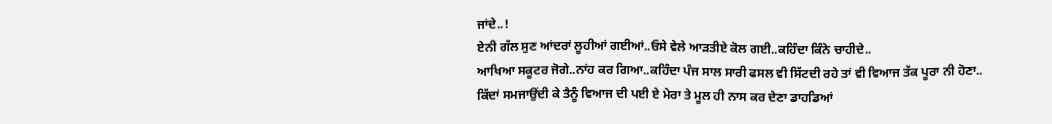ਜਾਂਦੇ..!
ਏਨੀ ਗੱਲ ਸੁਣ ਆਂਦਰਾਂ ਲੂਹੀਆਂ ਗਈਆਂ..ਓਸੇ ਵੇਲੇ ਆੜਤੀਏ ਕੋਲ ਗਈ..ਕਹਿੰਦਾ ਕਿੰਨੇ ਚਾਹੀਦੇ..
ਆਖਿਆ ਸਕੂਟਰ ਜੋਗੇ..ਨਾਂਹ ਕਰ ਗਿਆ..ਕਹਿੰਦਾ ਪੰਜ ਸਾਲ ਸਾਰੀ ਫਸਲ ਵੀ ਸਿੱਟਦੀ ਰਹੇ ਤਾਂ ਵੀ ਵਿਆਜ ਤੱਕ ਪੂਰਾ ਨੀ ਹੋਣਾ..
ਕਿੱਦਾਂ ਸਮਜਾਉਂਦੀ ਕੇ ਤੈਨੂੰ ਵਿਆਜ ਦੀ ਪਈ ਏ ਮੇਰਾ ਤੇ ਮੂਲ ਹੀ ਨਾਸ ਕਰ ਦੇਣਾ ਡਾਹਡਿਆਂ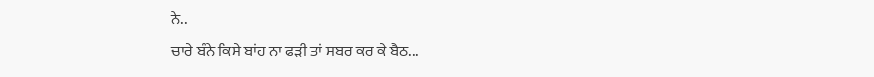ਨੇ..
ਚਾਰੇ ਬੰਨੇ ਕਿਸੇ ਬਾਂਹ ਨਾ ਫੜੀ ਤਾਂ ਸਬਰ ਕਰ ਕੇ ਬੈਠ...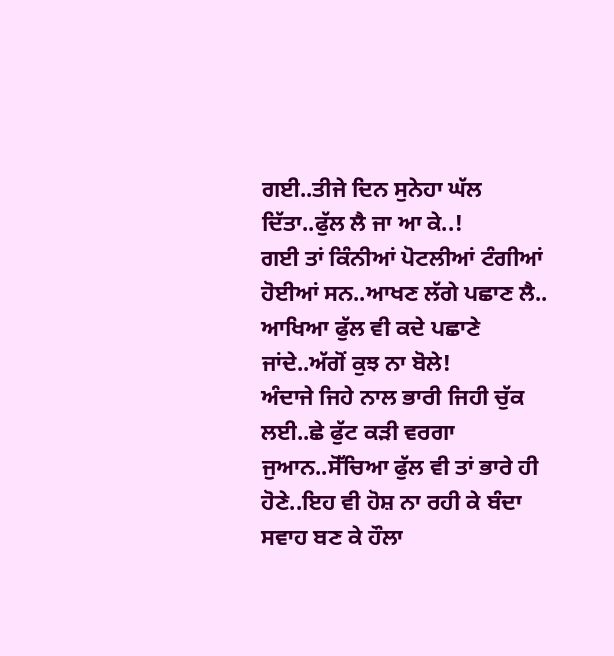ਗਈ..ਤੀਜੇ ਦਿਨ ਸੁਨੇਹਾ ਘੱਲ ਦਿੱਤਾ..ਫੁੱਲ ਲੈ ਜਾ ਆ ਕੇ..!
ਗਈ ਤਾਂ ਕਿੰਨੀਆਂ ਪੋਟਲੀਆਂ ਟੰਗੀਆਂ ਹੋਈਆਂ ਸਨ..ਆਖਣ ਲੱਗੇ ਪਛਾਣ ਲੈ..
ਆਖਿਆ ਫੁੱਲ ਵੀ ਕਦੇ ਪਛਾਣੇ ਜਾਂਦੇ..ਅੱਗੋਂ ਕੁਝ ਨਾ ਬੋਲੇ!
ਅੰਦਾਜੇ ਜਿਹੇ ਨਾਲ ਭਾਰੀ ਜਿਹੀ ਚੁੱਕ ਲਈ..ਛੇ ਫੁੱਟ ਕੜੀ ਵਰਗਾ ਜੁਆਨ..ਸੋੱਚਿਆ ਫੁੱਲ ਵੀ ਤਾਂ ਭਾਰੇ ਹੀ ਹੋਣੇ..ਇਹ ਵੀ ਹੋਸ਼ ਨਾ ਰਹੀ ਕੇ ਬੰਦਾ ਸਵਾਹ ਬਣ ਕੇ ਹੌਲਾ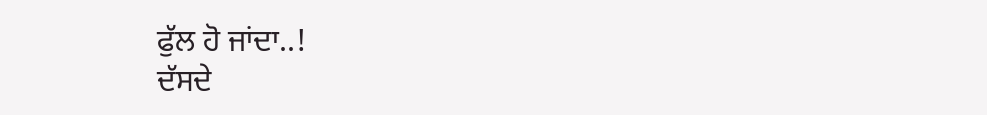ਫੁੱਲ ਹੋ ਜਾਂਦਾ..!
ਦੱਸਦੇ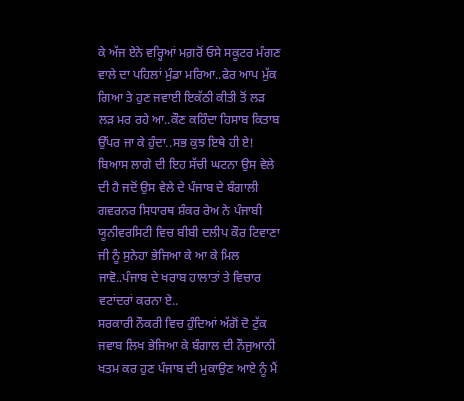ਕੇ ਅੱਜ ਏਨੇ ਵਰ੍ਹਿਆਂ ਮਗ਼ਰੋਂ ਓਸੇ ਸਕੂਟਰ ਮੰਗਣ ਵਾਲੇ ਦਾ ਪਹਿਲਾਂ ਮੁੰਡਾ ਮਰਿਆ..ਫੇਰ ਆਪ ਮੁੱਕ ਗਿਆ ਤੇ ਹੁਣ ਜਵਾਈ ਇਕੱਠੀ ਕੀਤੀ ਤੋਂ ਲੜ ਲੜ ਮਰ ਰਹੇ ਆ..ਕੌਣ ਕਹਿੰਦਾ ਹਿਸਾਬ ਕਿਤਾਬ ਉੱਪਰ ਜਾ ਕੇ ਹੁੰਦਾ..ਸਭ ਕੁਝ ਇਥੇ ਹੀ ਏ!
ਬਿਆਸ ਲਾਗੇ ਦੀ ਇਹ ਸੱਚੀ ਘਟਨਾ ਉਸ ਵੇਲੇ ਦੀ ਹੈ ਜਦੋਂ ਉਸ ਵੇਲੇ ਦੇ ਪੰਜਾਬ ਦੇ ਬੰਗਾਲੀ ਗਵਰਨਰ ਸਿਧਾਰਥ ਸ਼ੰਕਰ ਰੇਅ ਨੇ ਪੰਜਾਬੀ ਯੂਨੀਵਰਸਿਟੀ ਵਿਚ ਬੀਬੀ ਦਲੀਪ ਕੌਰ ਟਿਵਾਣਾ ਜੀ ਨੂੰ ਸੁਨੇਹਾ ਭੇਜਿਆ ਕੇ ਆ ਕੇ ਮਿਲ ਜਾਵੋ..ਪੰਜਾਬ ਦੇ ਖਰਾਬ ਹਾਲਾਤਾਂ ਤੇ ਵਿਚਾਰ ਵਟਾਂਦਰਾਂ ਕਰਨਾ ਏ..
ਸਰਕਾਰੀ ਨੌਕਰੀ ਵਿਚ ਹੁੰਦਿਆਂ ਅੱਗੋਂ ਦੋ ਟੁੱਕ ਜਵਾਬ ਲਿਖ ਭੇਜਿਆ ਕੇ ਬੰਗਾਲ ਦੀ ਨੌਜੁਆਨੀ ਖਤਮ ਕਰ ਹੁਣ ਪੰਜਾਬ ਦੀ ਮੁਕਾਉਣ ਆਏ ਨੂੰ ਮੈਂ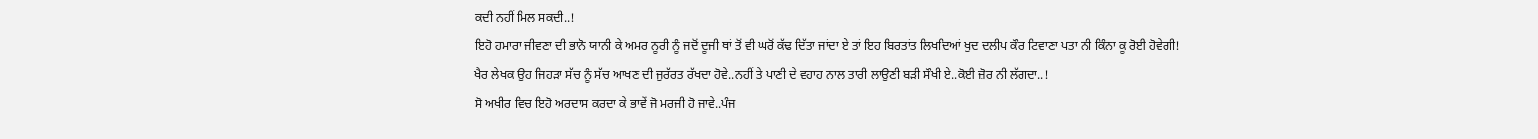ਕਦੀ ਨਹੀਂ ਮਿਲ ਸਕਦੀ..!
ਇਹੋ ਹਮਾਰਾ ਜੀਵਣਾ ਦੀ ਭਾਨੋ ਯਾਨੀ ਕੇ ਅਮਰ ਨੂਰੀ ਨੂੰ ਜਦੋਂ ਦੂਜੀ ਥਾਂ ਤੋਂ ਵੀ ਘਰੋਂ ਕੱਢ ਦਿੱਤਾ ਜਾਂਦਾ ਏ ਤਾਂ ਇਹ ਬਿਰਤਾਂਤ ਲਿਖਦਿਆਂ ਖੁਦ ਦਲੀਪ ਕੌਰ ਟਿਵਾਣਾ ਪਤਾ ਨੀ ਕਿੰਨਾ ਕੂ ਰੋਈ ਹੋਵੇਗੀ!
ਖੈਰ ਲੇਖਕ ਉਹ ਜਿਹੜਾ ਸੱਚ ਨੂੰ ਸੱਚ ਆਖਣ ਦੀ ਜੁਰੱਰਤ ਰੱਖਦਾ ਹੋਵੇ..ਨਹੀਂ ਤੇ ਪਾਣੀ ਦੇ ਵਹਾਹ ਨਾਲ ਤਾਰੀ ਲਾਉਣੀ ਬੜੀ ਸੌਖੀ ਏ..ਕੋਈ ਜ਼ੋਰ ਨੀ ਲੱਗਦਾ..!
ਸੋ ਅਖੀਰ ਵਿਚ ਇਹੋ ਅਰਦਾਸ ਕਰਦਾ ਕੇ ਭਾਵੇਂ ਜੋ ਮਰਜੀ ਹੋ ਜਾਵੇ..ਪੰਜ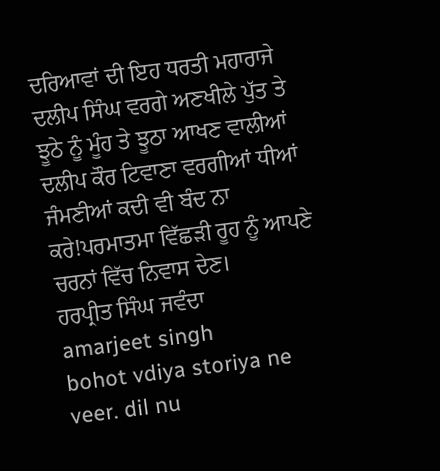ਦਰਿਆਵਾਂ ਦੀ ਇਹ ਧਰਤੀ ਮਹਾਰਾਜੇ ਦਲੀਪ ਸਿੰਘ ਵਰਗੇ ਅਣਖੀਲੇ ਪੁੱਤ ਤੇ ਝੂਠੇ ਨੂੰ ਮੂੰਹ ਤੇ ਝੂਠਾ ਆਖਣ ਵਾਲੀਆਂ ਦਲੀਪ ਕੌਰ ਟਿਵਾਣਾ ਵਰਗੀਆਂ ਧੀਆਂ ਜੰਮਣੀਆਂ ਕਦੀ ਵੀ ਬੰਦ ਨਾ ਕਰੇ!ਪਰਮਾਤਮਾ ਵਿੱਛੜੀ ਰੂਹ ਨੂੰ ਆਪਣੇ ਚਰਨਾਂ ਵਿੱਚ ਨਿਵਾਸ ਦੇਣ।
ਹਰਪ੍ਰੀਤ ਸਿੰਘ ਜਵੰਦਾ
amarjeet singh
bohot vdiya storiya ne veer. dil nu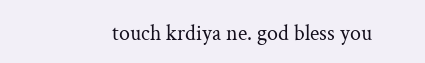touch krdiya ne. god bless you